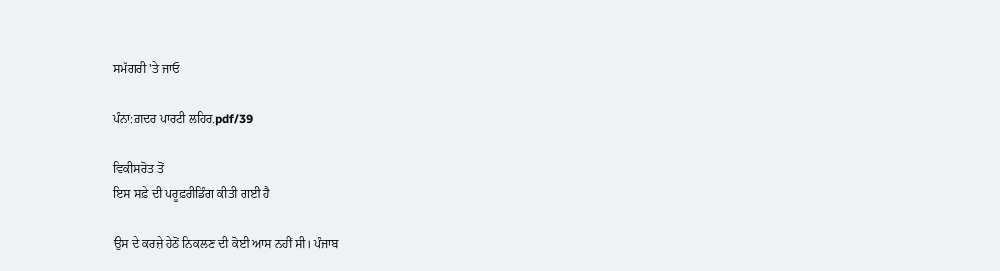ਸਮੱਗਰੀ 'ਤੇ ਜਾਓ

ਪੰਨਾ:ਗ਼ਦਰ ਪਾਰਟੀ ਲਹਿਰ.pdf/39

ਵਿਕੀਸਰੋਤ ਤੋਂ
ਇਸ ਸਫ਼ੇ ਦੀ ਪਰੂਫ਼ਰੀਡਿੰਗ ਕੀਤੀ ਗਈ ਹੈ

ਉਸ ਦੇ ਕਰਜ਼ੇ ਹੇਠੋਂ ਨਿਕਲਣ ਦੀ ਕੋਈ ਆਸ ਨਹੀਂ ਸੀ। ਪੰਜਾਬ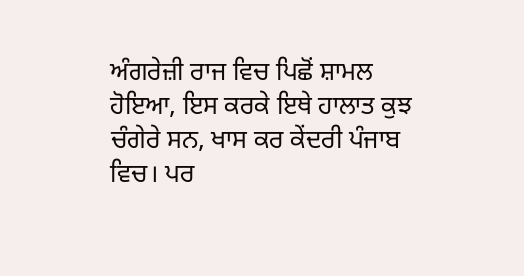ਅੰਗਰੇਜ਼ੀ ਰਾਜ ਵਿਚ ਪਿਛੋਂ ਸ਼ਾਮਲ ਹੋਇਆ, ਇਸ ਕਰਕੇ ਇਥੇ ਹਾਲਾਤ ਕੁਝ ਚੰਗੇਰੇ ਸਨ, ਖਾਸ ਕਰ ਕੇਂਦਰੀ ਪੰਜਾਬ ਵਿਚ। ਪਰ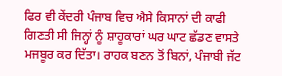ਫਿਰ ਵੀ ਕੇਂਦਰੀ ਪੰਜਾਬ ਵਿਚ ਐਸੇ ਕਿਸਾਨਾਂ ਦੀ ਕਾਫੀ ਗਿਣਤੀ ਸੀ ਜਿਨ੍ਹਾਂ ਨੂੰ ਸ਼ਾਹੂਕਾਰਾਂ ਘਰ ਘਾਟ ਛੱਡਣ ਵਾਸਤੇ ਮਜਬੂਰ ਕਰ ਦਿੱਤਾ। ਰਾਹਕ ਬਣਨ ਤੋਂ ਬਿਨਾਂ, ਪੰਜਾਬੀ ਜੱਟ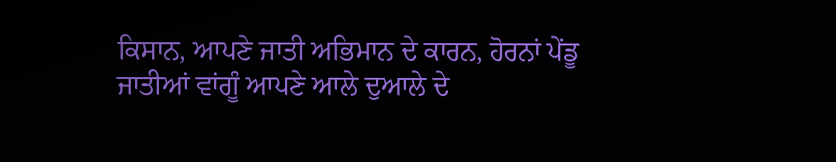ਕਿਸਾਨ, ਆਪਣੇ ਜਾਤੀ ਅਭਿਮਾਨ ਦੇ ਕਾਰਨ, ਹੋਰਨਾਂ ਪੇਂਡੂ ਜਾਤੀਆਂ ਵਾਂਗੂੰ ਆਪਣੇ ਆਲੇ ਦੁਆਲੇ ਦੇ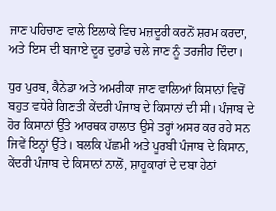ਜਾਣ ਪਹਿਚਾਣ ਵਾਲੇ ਇਲਾਕੇ ਵਿਚ ਮਜ਼ਦੂਰੀ ਕਰਨੋਂ ਸ਼ਰਮ ਕਰਦਾ, ਅਤੇ ਇਸ ਦੀ ਬਜਾਏ ਦੂਰ ਦੁਰਾਡੇ ਚਲੇ ਜਾਣ ਨੂੰ ਤਰਜੀਹ ਦਿੰਦਾ।

ਧੁਰ ਪੁਰਬ, ਕੈਨੇਡਾ ਅਤੇ ਅਮਰੀਕਾ ਜਾਣ ਵਾਲਿਆਂ ਕਿਸਾਨਾਂ ਵਿਚੋਂ ਬਹੁਤ ਵਧੇਰੇ ਗਿਣਤੀ ਕੇਂਦਰੀ ਪੰਜਾਬ ਦੇ ਕਿਸਾਨਾਂ ਦੀ ਸੀ। ਪੰਜਾਬ ਦੇ ਹੋਰ ਕਿਸਾਨਾਂ ਉੱਤੇ ਆਰਥਕ ਹਾਲਾਤ ਉਸੇ ਤਰ੍ਹਾਂ ਅਸਰ ਕਰ ਰਹੇ ਸਨ ਜਿਵੇਂ ਇਨ੍ਹਾਂ ਉੱਤੇ। ਬਲਕਿ ਪੱਛਮੀ ਅਤੇ ਪੂਰਬੀ ਪੰਜਾਬ ਦੇ ਕਿਸਾਨ, ਕੇਂਦਰੀ ਪੰਜਾਬ ਦੇ ਕਿਸਾਨਾਂ ਨਾਲੋਂ, ਸ਼ਾਹੂਕਾਰਾਂ ਦੇ ਦਬਾ ਹੇਠਾਂ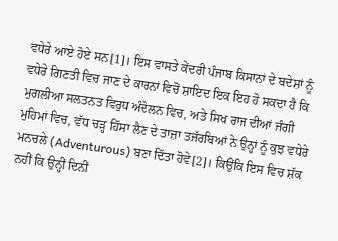ਵਧੇਰੇ ਆਏ ਹੋਏ ਸਨ[1]। ਇਸ ਵਾਸਤੇ ਕੇਂਦਰੀ ਪੰਜਾਬ ਕਿਸਾਨਾਂ ਦੇ ਬਦੇਸ਼ਾਂ ਨੂੰ ਵਧੇਰੇ ਗਿਣਤੀ ਵਿਚ ਜਾਣ ਦੇ ਕਾਰਨਾਂ ਵਿਚੋਂ ਸ਼ਾਇਦ ਇਕ ਇਹ ਹੋ ਸਕਦਾ ਹੈ ਕਿ ਮੁਗਲੀਆ ਸਲਤਨਤ ਵਿਰੁਧ ਅੰਦੋਲਨ ਵਿਚ, ਅਤੇ ਸਿਖ ਰਾਜ ਦੀਆਂ ਜੰਗੀ ਮੁਹਿਮਾਂ ਵਿਚ, ਵੱਧ ਚੜ੍ਹ ਹਿੱਸਾ ਲੈਣ ਦੇ ਤਾਜ਼ਾ ਤਜੱਰਬਿਆਂ ਨੇ ਉਨ੍ਹਾਂ ਨੂੰ ਕੁਝ ਵਧੇਰੇ ਮਨਚਲੇ (Adventurous) ਬਣਾ ਦਿੱਤਾ ਹੋਵੇ[2]। ਕਿਉਂਕਿ ਇਸ ਵਿਚ ਸ਼ੱਕ ਨਹੀਂ ਕਿ ਉਨ੍ਹੀਂ ਦਿਨੀਂ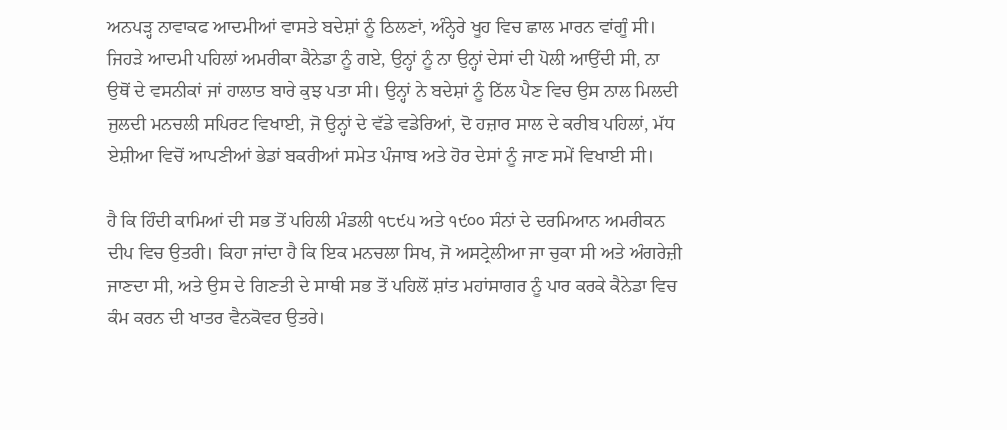ਅਨਪੜ੍ਹ ਨਾਵਾਕਫ ਆਦਮੀਆਂ ਵਾਸਤੇ ਬਦੇਸ਼ਾਂ ਨੂੰ ਠਿਲਣਾਂ, ਅੰਨ੍ਹੇਰੇ ਖੂਹ ਵਿਚ ਛਾਲ ਮਾਰਨ ਵਾਂਗੂੰ ਸੀ। ਜਿਹੜੇ ਆਦਮੀ ਪਹਿਲਾਂ ਅਮਰੀਕਾ ਕੈਨੇਡਾ ਨੂੰ ਗਏ, ਉਨ੍ਹਾਂ ਨੂੰ ਨਾ ਉਨ੍ਹਾਂ ਦੇਸਾਂ ਦੀ ਪੋਲੀ ਆਉਂਦੀ ਸੀ, ਨਾ ਉਥੋਂ ਦੇ ਵਸਨੀਕਾਂ ਜਾਂ ਹਾਲਾਤ ਬਾਰੇ ਕੁਝ ਪਤਾ ਸੀ। ਉਨ੍ਹਾਂ ਨੇ ਬਦੇਸ਼ਾਂ ਨੂੰ ਠਿੱਲ ਪੈਣ ਵਿਚ ਉਸ ਨਾਲ ਮਿਲਦੀ ਜੁਲਦੀ ਮਨਚਲੀ ਸਪਿਰਟ ਵਿਖਾਈ, ਜੋ ਉਨ੍ਹਾਂ ਦੇ ਵੱਡੇ ਵਡੇਰਿਆਂ, ਦੋ ਹਜ਼ਾਰ ਸਾਲ ਦੇ ਕਰੀਬ ਪਹਿਲਾਂ, ਮੱਧ ਏਸ਼ੀਆ ਵਿਚੋਂ ਆਪਣੀਆਂ ਭੇਡਾਂ ਬਕਰੀਆਂ ਸਮੇਤ ਪੰਜਾਬ ਅਤੇ ਹੋਰ ਦੇਸਾਂ ਨੂੰ ਜਾਣ ਸਮੇਂ ਵਿਖਾਈ ਸੀ।

ਹੈ ਕਿ ਹਿੰਦੀ ਕਾਮਿਆਂ ਦੀ ਸਭ ਤੋਂ ਪਹਿਲੀ ਮੰਡਲੀ ੧੮੯੫ ਅਤੇ ੧੯੦੦ ਸੰਨਾਂ ਦੇ ਦਰਮਿਆਨ ਅਮਰੀਕਨ ਦੀਪ ਵਿਚ ਉਤਰੀ। ਕਿਹਾ ਜਾਂਦਾ ਹੈ ਕਿ ਇਕ ਮਨਚਲਾ ਸਿਖ, ਜੋ ਅਸਟ੍ਰੇਲੀਆ ਜਾ ਚੁਕਾ ਸੀ ਅਤੇ ਅੰਗਰੇਜ਼ੀ ਜਾਣਦਾ ਸੀ, ਅਤੇ ਉਸ ਦੇ ਗਿਣਤੀ ਦੇ ਸਾਥੀ ਸਭ ਤੋਂ ਪਹਿਲੋਂ ਸ਼ਾਂਤ ਮਹਾਂਸਾਗਰ ਨੂੰ ਪਾਰ ਕਰਕੇ ਕੈਨੇਡਾ ਵਿਚ ਕੰਮ ਕਰਨ ਦੀ ਖਾਤਰ ਵੈਨਕੋਵਰ ਉਤਰੇ।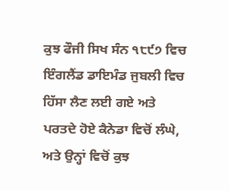ਕੁਝ ਫੌਜੀ ਸਿਖ ਸੰਨ ੧੮੯੭ ਵਿਚ ਇੰਗਲੈਂਡ ਡਾਇਮੰਡ ਜੁਬਲੀ ਵਿਚ ਹਿੱਸਾ ਲੈਣ ਲਈ ਗਏ ਅਤੇ ਪਰਤਦੇ ਹੋਏ ਕੈਨੇਡਾ ਵਿਚੋਂ ਲੰਘੇ, ਅਤੇ ਉਨ੍ਹਾਂ ਵਿਚੋਂ ਕੁਝ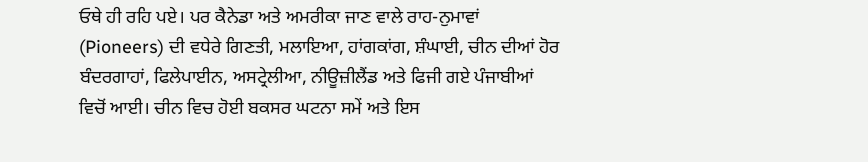ਓਥੇ ਹੀ ਰਹਿ ਪਏ। ਪਰ ਕੈਨੇਡਾ ਅਤੇ ਅਮਰੀਕਾ ਜਾਣ ਵਾਲੇ ਰਾਹ-ਨੁਮਾਵਾਂ (Pioneers) ਦੀ ਵਧੇਰੇ ਗਿਣਤੀ, ਮਲਾਇਆ, ਹਾਂਗਕਾਂਗ, ਸ਼ੰਘਾਈ, ਚੀਨ ਦੀਆਂ ਹੋਰ ਬੰਦਰਗਾਹਾਂ, ਫਿਲੇਪਾਈਨ, ਅਸਟ੍ਰੇਲੀਆ, ਨੀਊਜ਼ੀਲੈਂਡ ਅਤੇ ਫਿਜੀ ਗਏ ਪੰਜਾਬੀਆਂ ਵਿਚੋਂ ਆਈ। ਚੀਨ ਵਿਚ ਹੋਈ ਬਕਸਰ ਘਟਨਾ ਸਮੇਂ ਅਤੇ ਇਸ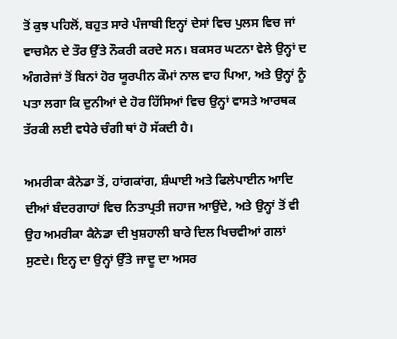ਤੋਂ ਕੁਝ ਪਹਿਲੋਂ, ਬਹੁਤ ਸਾਰੇ ਪੰਜਾਬੀ ਇਨ੍ਹਾਂ ਦੇਸਾਂ ਵਿਚ ਪੁਲਸ ਵਿਚ ਜਾਂ ਵਾਚਮੈਨ ਦੇ ਤੌਰ ਉੱਤੇ ਨੌਕਰੀ ਕਰਦੇ ਸਨ। ਬਕਸਰ ਘਟਨਾ ਵੇਲੇ ਉਨ੍ਹਾਂ ਦ ਅੰਗਰੇਜਾਂ ਤੋਂ ਬਿਨਾਂ ਹੋਰ ਯੂਰਪੀਨ ਕੌਮਾਂ ਨਾਲ ਵਾਹ ਪਿਆ, ਅਤੇ ਉਨ੍ਹਾਂ ਨੂੰ ਪਤਾ ਲਗਾ ਕਿ ਦੁਨੀਆਂ ਦੇ ਹੋਰ ਹਿੱਸਿਆਂ ਵਿਚ ਉਨ੍ਹਾਂ ਵਾਸਤੇ ਆਰਥਕ ਤੱਰਕੀ ਲਈ ਵਧੇਰੇ ਚੰਗੀ ਥਾਂ ਹੋ ਸੱਕਦੀ ਹੈ।

ਅਮਰੀਕਾ ਕੈਨੇਡਾ ਤੋਂ, ਹਾਂਗਕਾਂਗ, ਸ਼ੰਘਾਈ ਅਤੇ ਫਿਲੇਪਾਈਨ ਆਦਿ ਦੀਆਂ ਬੰਦਰਗਾਹਾਂ ਵਿਚ ਨਿਤਾਪ੍ਰਤੀ ਜਹਾਜ ਆਉਂਦੇ, ਅਤੇ ਉਨ੍ਹਾਂ ਤੋਂ ਵੀ ਉਹ ਅਮਰੀਕਾ ਕੈਨੇਡਾ ਦੀ ਖੁਸ਼ਹਾਲੀ ਬਾਰੇ ਦਿਲ ਖਿਚਵੀਆਂ ਗਲਾਂ ਸੁਣਦੇ। ਇਨ੍ਹ ਦਾ ਉਨ੍ਹਾਂ ਉੱਤੇ ਜਾਦੂ ਦਾ ਅਸਰ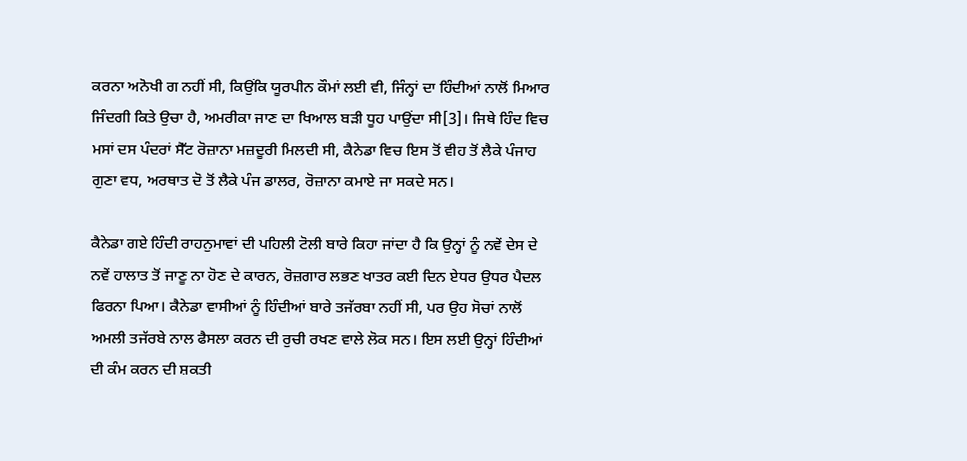ਕਰਨਾ ਅਨੋਖੀ ਗ ਨਹੀਂ ਸੀ, ਕਿਉਂਕਿ ਯੂਰਪੀਨ ਕੌਮਾਂ ਲਈ ਵੀ, ਜਿੰਨ੍ਹਾਂ ਦਾ ਹਿੰਦੀਆਂ ਨਾਲੋਂ ਮਿਆਰ ਜਿੰਦਗੀ ਕਿਤੇ ਉਚਾ ਹੈ, ਅਮਰੀਕਾ ਜਾਣ ਦਾ ਖਿਆਲ ਬੜੀ ਧੂਹ ਪਾਉਂਦਾ ਸੀ[3]। ਜਿਥੇ ਹਿੰਦ ਵਿਚ ਮਸਾਂ ਦਸ ਪੰਦਰਾਂ ਸੈੱਟ ਰੋਜ਼ਾਨਾ ਮਜ਼ਦੂਰੀ ਮਿਲਦੀ ਸੀ, ਕੈਨੇਡਾ ਵਿਚ ਇਸ ਤੋਂ ਵੀਹ ਤੋਂ ਲੈਕੇ ਪੰਜਾਹ ਗੁਣਾ ਵਧ, ਅਰਥਾਤ ਦੋ ਤੋਂ ਲੈਕੇ ਪੰਜ ਡਾਲਰ, ਰੋਜ਼ਾਨਾ ਕਮਾਏ ਜਾ ਸਕਦੇ ਸਨ।

ਕੈਨੇਡਾ ਗਏ ਹਿੰਦੀ ਰਾਹਨੁਮਾਵਾਂ ਦੀ ਪਹਿਲੀ ਟੋਲੀ ਬਾਰੇ ਕਿਹਾ ਜਾਂਦਾ ਹੈ ਕਿ ਉਨ੍ਹਾਂ ਨੂੰ ਨਵੇਂ ਦੇਸ ਦੇ ਨਵੇਂ ਹਾਲਾਤ ਤੋਂ ਜਾਣੂ ਨਾ ਹੋਣ ਦੇ ਕਾਰਨ, ਰੋਜ਼ਗਾਰ ਲਭਣ ਖਾਤਰ ਕਈ ਦਿਨ ਏਧਰ ਉਧਰ ਪੈਦਲ ਫਿਰਨਾ ਪਿਆ। ਕੈਨੇਡਾ ਵਾਸੀਆਂ ਨੂੰ ਹਿੰਦੀਆਂ ਬਾਰੇ ਤਜੱਰਬਾ ਨਹੀਂ ਸੀ, ਪਰ ਉਹ ਸੋਚਾਂ ਨਾਲੋਂ ਅਮਲੀ ਤਜੱਰਬੇ ਨਾਲ ਫੈਸਲਾ ਕਰਨ ਦੀ ਰੁਚੀ ਰਖਣ ਵਾਲੇ ਲੋਕ ਸਨ। ਇਸ ਲਈ ਉਨ੍ਹਾਂ ਹਿੰਦੀਆਂ ਦੀ ਕੰਮ ਕਰਨ ਦੀ ਸ਼ਕਤੀ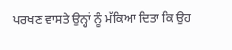ਪਰਖਣ ਵਾਸਤੇ ਉਨ੍ਹਾਂ ਨੂੰ ਮੱਕਿਆ ਦਿਤਾ ਕਿ ਉਹ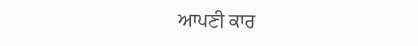ਆਪਣੀ ਕਾਰ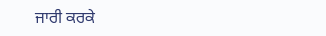ਜਾਰੀ ਕਰਕੇ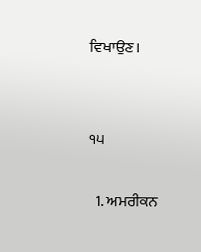ਵਿਖਾਉਣ।


੧੫

  1. ਅਮਰੀਕਨ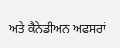ਅਤੇ ਕੈਨੇਡੀਅਨ ਅਫਸਰਾਂ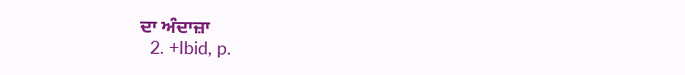ਦਾ ਅੰਦਾਜ਼ਾ
  2. +Ibid, p.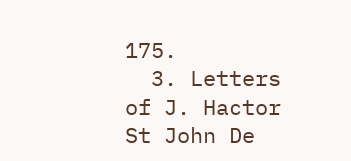175.
  3. Letters of J. Hactor St John De